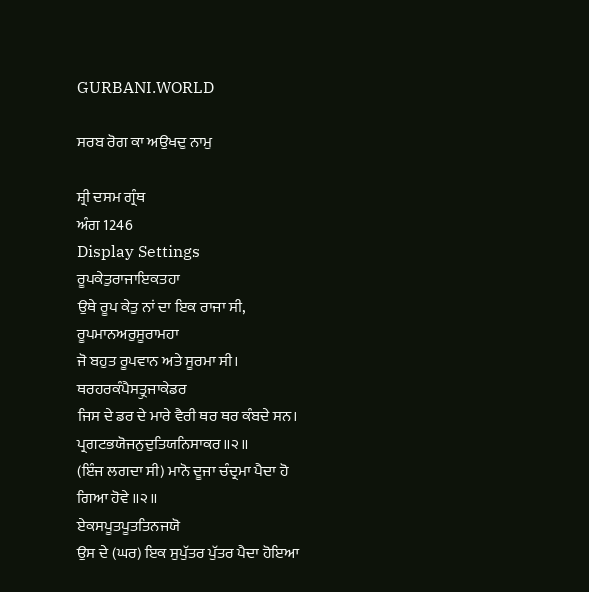GURBANI.WORLD

ਸਰਬ ਰੋਗ ਕਾ ਅਉਖਦੁ ਨਾਮੁ

ਸ਼੍ਰੀ ਦਸਮ ਗ੍ਰੰਥ
ਅੰਗ 1246
Display Settings
ਰੂਪਕੇਤੁਰਾਜਾਇਕਤਹਾ
ਉਥੇ ਰੂਪ ਕੇਤੁ ਨਾਂ ਦਾ ਇਕ ਰਾਜਾ ਸੀ,
ਰੂਪਮਾਨਅਰੁਸੂਰਾਮਹਾ
ਜੋ ਬਹੁਤ ਰੂਪਵਾਨ ਅਤੇ ਸੂਰਮਾ ਸੀ।
ਥਰਹਰਕੰਪੈਸਤ੍ਰੁਜਾਕੇਡਰ
ਜਿਸ ਦੇ ਡਰ ਦੇ ਮਾਰੇ ਵੈਰੀ ਥਰ ਥਰ ਕੰਬਦੇ ਸਨ।
ਪ੍ਰਗਟਭਯੋਜਨੁਦੁਤਿਯਨਿਸਾਕਰ॥੨॥
(ਇੰਜ ਲਗਦਾ ਸੀ) ਮਾਨੋ ਦੂਜਾ ਚੰਦ੍ਰਮਾ ਪੈਦਾ ਹੋ ਗਿਆ ਹੋਵੇ ॥੨॥
ਏਕਸਪੂਤਪੂਤਤਿਨਜਯੋ
ਉਸ ਦੇ (ਘਰ) ਇਕ ਸੁਪੁੱਤਰ ਪੁੱਤਰ ਪੈਦਾ ਹੋਇਆ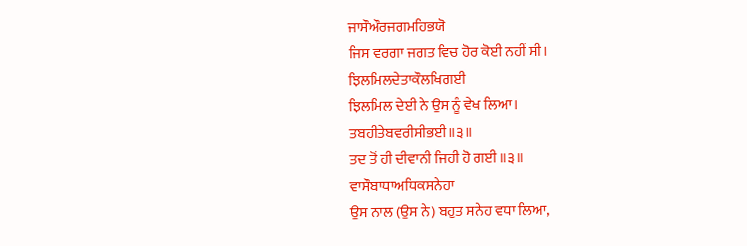ਜਾਸੌਔਰਜਗਮਹਿਭਯੋ
ਜਿਸ ਵਰਗਾ ਜਗਤ ਵਿਚ ਹੋਰ ਕੋਈ ਨਹੀਂ ਸੀ।
ਝਿਲਮਿਲਦੇਤਾਕੌਲਖਿਗਈ
ਝਿਲਮਿਲ ਦੇਈ ਨੇ ਉਸ ਨੂੰ ਵੇਖ ਲਿਆ।
ਤਬਹੀਤੇਬਵਰੀਸੀਭਈ॥੩॥
ਤਦ ਤੋਂ ਹੀ ਦੀਵਾਨੀ ਜਿਹੀ ਹੋ ਗਈ ॥੩॥
ਵਾਸੌਬਾਧਾਅਧਿਕਸਨੇਹਾ
ਉਸ ਨਾਲ (ਉਸ ਨੇ) ਬਹੁਤ ਸਨੇਹ ਵਧਾ ਲਿਆ,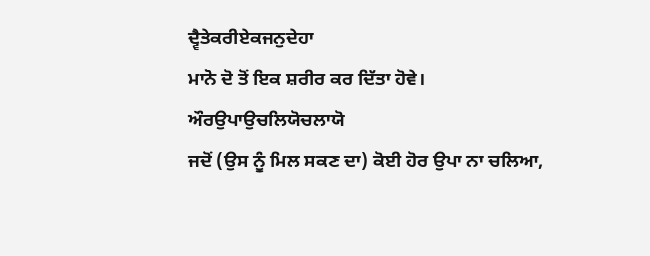ਦ੍ਵੈਤੇਕਰੀਏਕਜਨੁਦੇਹਾ
ਮਾਨੋ ਦੋ ਤੋਂ ਇਕ ਸ਼ਰੀਰ ਕਰ ਦਿੱਤਾ ਹੋਵੇ।
ਔਰਉਪਾਉਚਲਿਯੋਚਲਾਯੋ
ਜਦੋਂ (ਉਸ ਨੂੰ ਮਿਲ ਸਕਣ ਦਾ) ਕੋਈ ਹੋਰ ਉਪਾ ਨਾ ਚਲਿਆ,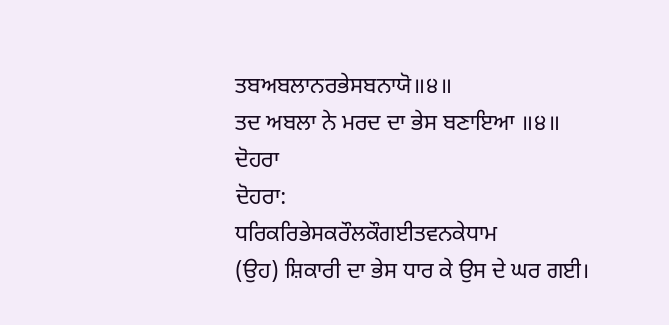ਤਬਅਬਲਾਨਰਭੇਸਬਨਾਯੋ॥੪॥
ਤਦ ਅਬਲਾ ਨੇ ਮਰਦ ਦਾ ਭੇਸ ਬਣਾਇਆ ॥੪॥
ਦੋਹਰਾ
ਦੋਹਰਾ:
ਧਰਿਕਰਿਭੇਸਕਰੌਲਕੌਗਈਤਵਨਕੇਧਾਮ
(ਉਹ) ਸ਼ਿਕਾਰੀ ਦਾ ਭੇਸ ਧਾਰ ਕੇ ਉਸ ਦੇ ਘਰ ਗਈ।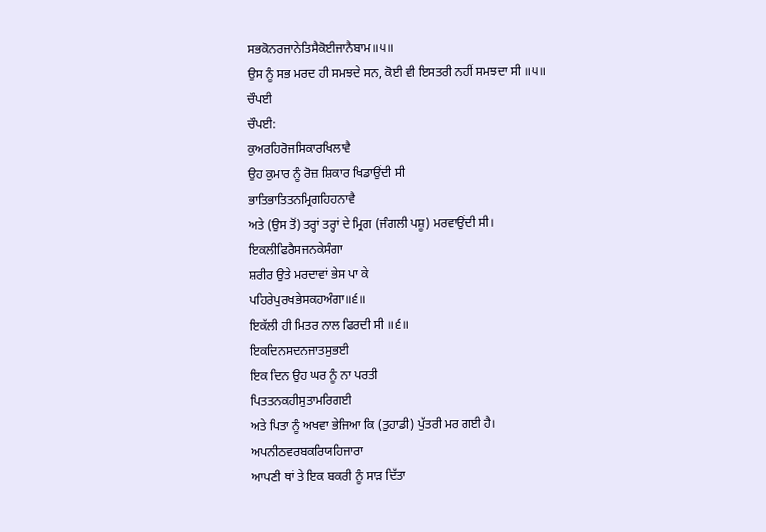ਸਭਕੋਨਰਜਾਨੇਤਿਸੈਕੋਈਜਾਨੈਬਾਮ॥੫॥
ਉਸ ਨੂੰ ਸਭ ਮਰਦ ਹੀ ਸਮਝਦੇ ਸਨ, ਕੋਈ ਵੀ ਇਸਤਰੀ ਨਹੀਂ ਸਮਝਦਾ ਸੀ ॥੫॥
ਚੌਪਈ
ਚੌਪਈ:
ਕੁਅਰਹਿਰੋਜਸਿਕਾਰਖਿਲਾਵੈ
ਉਹ ਕੁਮਾਰ ਨੂੰ ਰੋਜ਼ ਸ਼ਿਕਾਰ ਖਿਡਾਉਂਦੀ ਸੀ
ਭਾਤਿਭਾਤਿਤਨਮ੍ਰਿਗਹਿਹਨਾਵੈ
ਅਤੇ (ਉਸ ਤੋਂ) ਤਰ੍ਹਾਂ ਤਰ੍ਹਾਂ ਦੇ ਮ੍ਰਿਗ (ਜੰਗਲੀ ਪਸ਼ੂ) ਮਰਵਾਉਂਦੀ ਸੀ।
ਇਕਲੀਫਿਰੈਸਜਨਕੇਸੰਗਾ
ਸ਼ਰੀਰ ਉਤੇ ਮਰਦਾਵਾਂ ਭੇਸ ਪਾ ਕੇ
ਪਹਿਰੇਪੁਰਖਭੇਸਕਹਅੰਗਾ॥੬॥
ਇਕੱਲੀ ਹੀ ਮਿਤਰ ਨਾਲ ਫਿਰਦੀ ਸੀ ॥੬॥
ਇਕਦਿਨਸਦਨਜਾਤਸੁਭਈ
ਇਕ ਦਿਨ ਉਹ ਘਰ ਨੂੰ ਨਾ ਪਰਤੀ
ਪਿਤਤਨਕਹੀਸੁਤਾਮਰਿਗਈ
ਅਤੇ ਪਿਤਾ ਨੂੰ ਅਖਵਾ ਭੇਜਿਆ ਕਿ (ਤੁਹਾਡੀ) ਪੁੱਤਰੀ ਮਰ ਗਈ ਹੈ।
ਅਪਨੀਠਵਰਬਕਰਿਯਹਿਜਾਰਾ
ਆਪਣੀ ਥਾਂ ਤੇ ਇਕ ਬਕਰੀ ਨੂੰ ਸਾੜ ਦਿੱਤਾ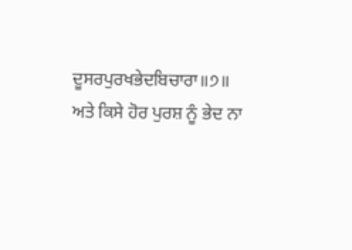ਦੂਸਰਪੁਰਖਭੇਦਬਿਚਾਰਾ॥੭॥
ਅਤੇ ਕਿਸੇ ਹੋਰ ਪੁਰਸ਼ ਨੂੰ ਭੇਦ ਨਾ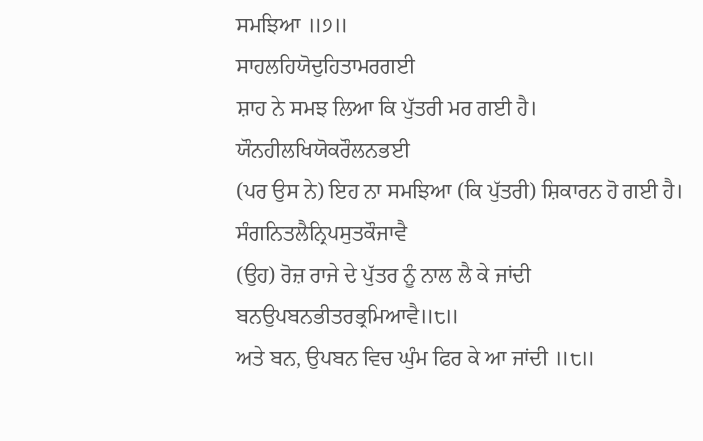ਸਮਝਿਆ ॥੭॥
ਸਾਹਲਹਿਯੋਦੁਹਿਤਾਮਰਗਈ
ਸ਼ਾਹ ਨੇ ਸਮਝ ਲਿਆ ਕਿ ਪੁੱਤਰੀ ਮਰ ਗਈ ਹੈ।
ਯੌਨਹੀਲਖਿਯੋਕਰੌਲਨਭਈ
(ਪਰ ਉਸ ਨੇ) ਇਹ ਨਾ ਸਮਝਿਆ (ਕਿ ਪੁੱਤਰੀ) ਸ਼ਿਕਾਰਨ ਹੋ ਗਈ ਹੈ।
ਸੰਗਨਿਤਲੈਨ੍ਰਿਪਸੁਤਕੌਜਾਵੈ
(ਉਹ) ਰੋਜ਼ ਰਾਜੇ ਦੇ ਪੁੱਤਰ ਨੂੰ ਨਾਲ ਲੈ ਕੇ ਜਾਂਦੀ
ਬਨਉਪਬਨਭੀਤਰਭ੍ਰਮਿਆਵੈ॥੮॥
ਅਤੇ ਬਨ, ਉਪਬਨ ਵਿਚ ਘੁੰਮ ਫਿਰ ਕੇ ਆ ਜਾਂਦੀ ॥੮॥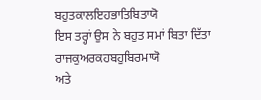ਬਹੁਤਕਾਲਇਹਭਾਤਿਬਿਤਾਯੋ
ਇਸ ਤਰ੍ਹਾਂ ਉਸ ਨੇ ਬਹੁਤ ਸਮਾਂ ਬਿਤਾ ਦਿੱਤਾ
ਰਾਜਕੁਅਰਕਹਬਹੁਬਿਰਮਾਯੋ
ਅਤੇ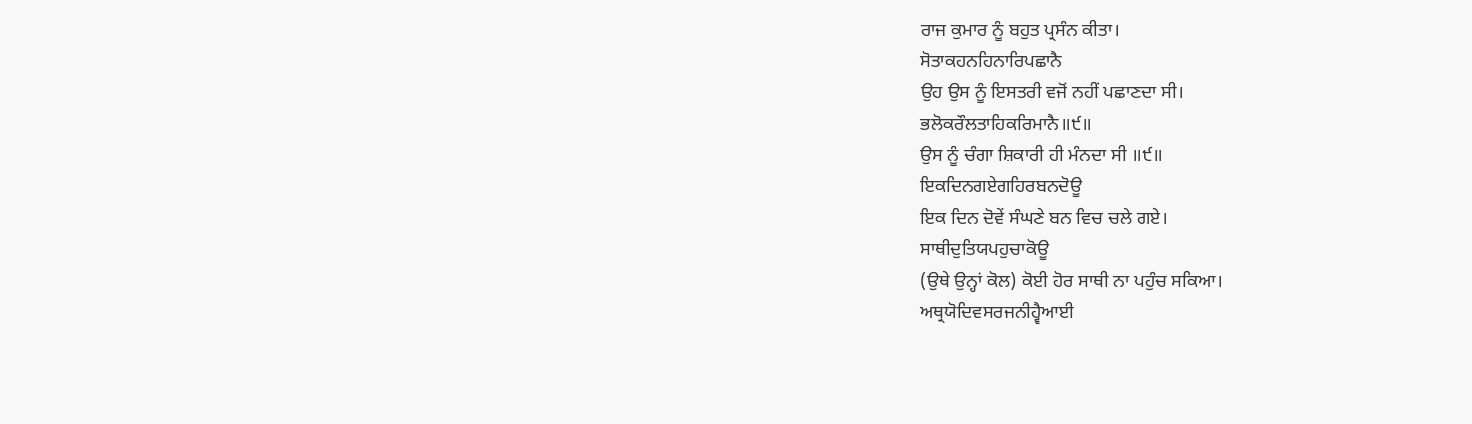ਰਾਜ ਕੁਮਾਰ ਨੂੰ ਬਹੁਤ ਪ੍ਰਸੰਨ ਕੀਤਾ।
ਸੋਤਾਕਹਨਹਿਨਾਰਿਪਛਾਨੈ
ਉਹ ਉਸ ਨੂੰ ਇਸਤਰੀ ਵਜੋਂ ਨਹੀਂ ਪਛਾਣਦਾ ਸੀ।
ਭਲੋਕਰੌਲਤਾਹਿਕਰਿਮਾਨੈ॥੯॥
ਉਸ ਨੂੰ ਚੰਗਾ ਸ਼ਿਕਾਰੀ ਹੀ ਮੰਨਦਾ ਸੀ ॥੯॥
ਇਕਦਿਨਗਏਗਹਿਰਬਨਦੋਊ
ਇਕ ਦਿਨ ਦੋਵੇਂ ਸੰਘਣੇ ਬਨ ਵਿਚ ਚਲੇ ਗਏ।
ਸਾਥੀਦੁਤਿਯਪਹੁਚਾਕੋਊ
(ਉਥੇ ਉਨ੍ਹਾਂ ਕੋਲ) ਕੋਈ ਹੋਰ ਸਾਥੀ ਨਾ ਪਹੁੰਚ ਸਕਿਆ।
ਅਥ੍ਰਯੋਦਿਵਸਰਜਨੀਹ੍ਵੈਆਈ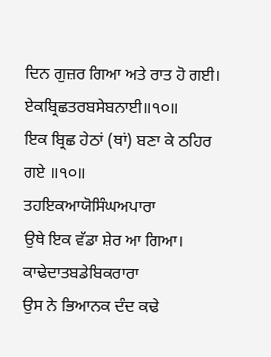ਦਿਨ ਗੁਜ਼ਰ ਗਿਆ ਅਤੇ ਰਾਤ ਹੋ ਗਈ।
ਏਕਬ੍ਰਿਛਤਰਬਸੇਬਨਾਈ॥੧੦॥
ਇਕ ਬ੍ਰਿਛ ਹੇਠਾਂ (ਥਾਂ) ਬਣਾ ਕੇ ਠਹਿਰ ਗਏ ॥੧੦॥
ਤਹਇਕਆਯੋਸਿੰਘਅਪਾਰਾ
ਉਥੇ ਇਕ ਵੱਡਾ ਸ਼ੇਰ ਆ ਗਿਆ।
ਕਾਢੇਦਾਤਬਡੇਬਿਕਰਾਰਾ
ਉਸ ਨੇ ਭਿਆਨਕ ਦੰਦ ਕਢੇ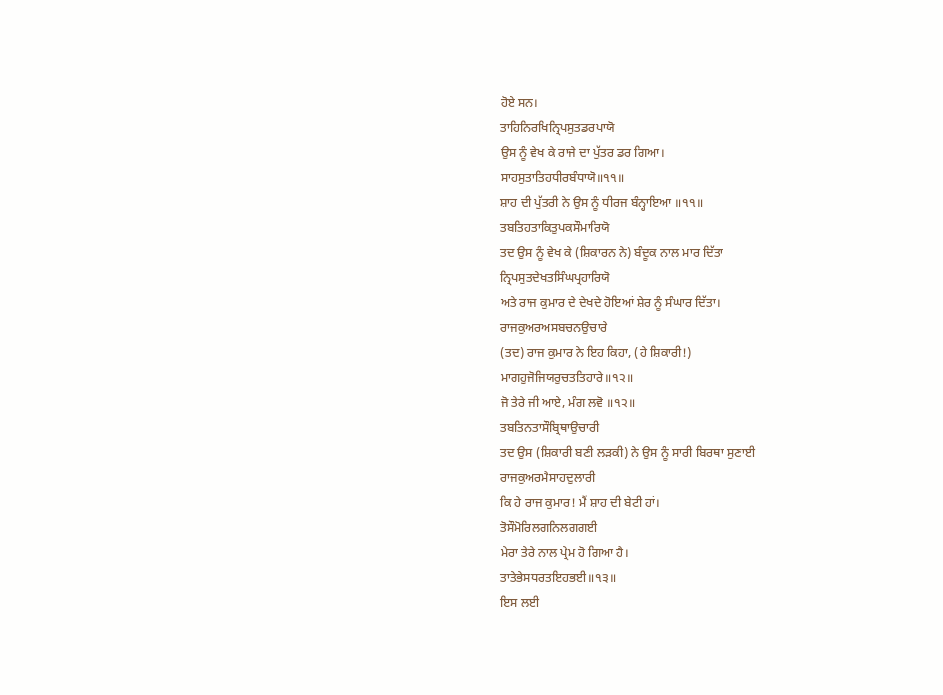ਹੋਏ ਸਨ।
ਤਾਹਿਨਿਰਖਿਨ੍ਰਿਪਸੁਤਡਰਪਾਯੋ
ਉਸ ਨੂੰ ਵੇਖ ਕੇ ਰਾਜੇ ਦਾ ਪੁੱਤਰ ਡਰ ਗਿਆ।
ਸਾਹਸੁਤਾਤਿਹਧੀਰਬੰਧਾਯੋ॥੧੧॥
ਸ਼ਾਹ ਦੀ ਪੁੱਤਰੀ ਨੇ ਉਸ ਨੂੰ ਧੀਰਜ ਬੰਨ੍ਹਾਇਆ ॥੧੧॥
ਤਬਤਿਹਤਾਕਿਤੁਪਕਸੌਮਾਰਿਯੋ
ਤਦ ਉਸ ਨੂੰ ਵੇਖ ਕੇ (ਸ਼ਿਕਾਰਨ ਨੇ) ਬੰਦੂਕ ਨਾਲ ਮਾਰ ਦਿੱਤਾ
ਨ੍ਰਿਪਸੁਤਦੇਖਤਸਿੰਘਪ੍ਰਹਾਰਿਯੋ
ਅਤੇ ਰਾਜ ਕੁਮਾਰ ਦੇ ਦੇਖਦੇ ਹੋਇਆਂ ਸ਼ੇਰ ਨੂੰ ਸੰਘਾਰ ਦਿੱਤਾ।
ਰਾਜਕੁਅਰਅਸਬਚਨਉਚਾਰੇ
(ਤਦ) ਰਾਜ ਕੁਮਾਰ ਨੇ ਇਹ ਕਿਹਾ, (ਹੇ ਸ਼ਿਕਾਰੀ!)
ਮਾਗਹੁਜੋਜਿਯਰੁਚਤਤਿਹਾਰੇ॥੧੨॥
ਜੋ ਤੇਰੇ ਜੀ ਆਏ, ਮੰਗ ਲਵੋ ॥੧੨॥
ਤਬਤਿਨਤਾਸੌਬ੍ਰਿਥਾਉਚਾਰੀ
ਤਦ ਉਸ (ਸ਼ਿਕਾਰੀ ਬਣੀ ਲੜਕੀ) ਨੇ ਉਸ ਨੂੰ ਸਾਰੀ ਬਿਰਥਾ ਸੁਣਾਈ
ਰਾਜਕੁਅਰਮੈਸਾਹਦੁਲਾਰੀ
ਕਿ ਹੇ ਰਾਜ ਕੁਮਾਰ! ਮੈਂ ਸ਼ਾਹ ਦੀ ਬੇਟੀ ਹਾਂ।
ਤੋਸੌਮੋਰਿਲਗਨਿਲਗਗਈ
ਮੇਰਾ ਤੇਰੇ ਨਾਲ ਪ੍ਰੇਮ ਹੋ ਗਿਆ ਹੈ।
ਤਾਤੇਭੇਸਧਰਤਇਹਭਈ॥੧੩॥
ਇਸ ਲਈ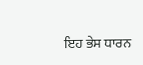ਇਹ ਭੇਸ ਧਾਰਨ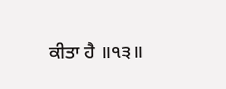ਕੀਤਾ ਹੈ ॥੧੩॥